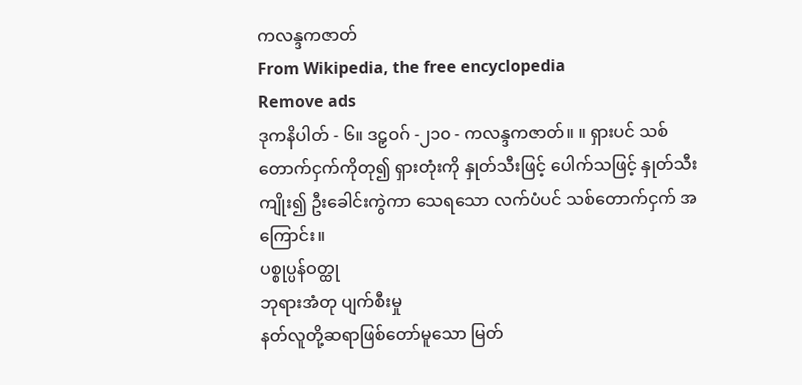ကလန္ဒကဇာတ်
From Wikipedia, the free encyclopedia
Remove ads
ဒုကနိပါတ် - ၆။ ဒဠှဝဂ် -၂၁၀ - ကလန္ဒကဇာတ်။ ။ ရှားပင် သစ်တောက်ငှက်ကိုတု၍ ရှားတုံးကို နှုတ်သီးဖြင့် ပေါက်သဖြင့် နှုတ်သီးကျိုး၍ ဦးခေါင်းကွဲကာ သေရသော လက်ပံပင် သစ်တောက်ငှက် အကြောင်း။
ပစ္စုပ္ပန်ဝတ္ထု
ဘုရားအံတု ပျက်စီးမှု
နတ်လူတို့ဆရာဖြစ်တော်မူသော မြတ်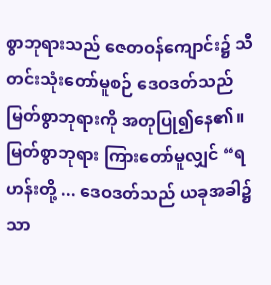စွာဘုရားသည် ဇေတဝန်ကျောင်း၌ သီတင်းသုံးတော်မူစဉ် ဒေဝဒတ်သည် မြတ်စွာဘုရားကို အတုပြု၍နေ၏။
မြတ်စွာဘုရား ကြားတော်မူလျှင် “ရဟန်းတို့ ... ဒေဝဒတ်သည် ယခုအခါ၌သာ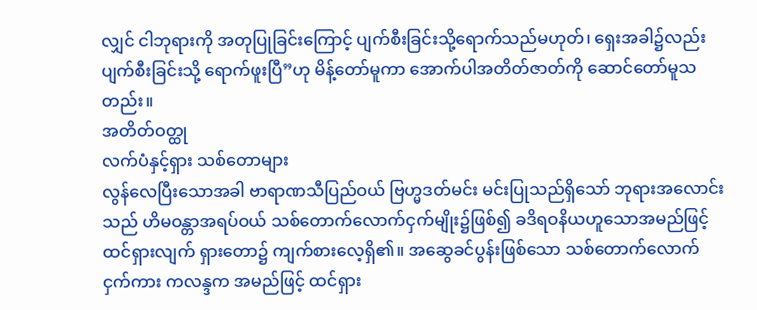လျှင် ငါဘုရားကို အတုပြုခြင်းကြောင့် ပျက်စီးခြင်းသို့ရောက်သည်မဟုတ်၊ ရှေးအခါ၌လည်း ပျက်စီးခြင်းသို့ ရောက်ဖူးပြီ”ဟု မိန့်တော်မူကာ အောက်ပါအတိတ်ဇာတ်ကို ဆောင်တော်မူသတည်း။
အတိတ်ဝတ္ထု
လက်ပံနှင့်ရှား သစ်တောများ
လွန်လေပြီးသောအခါ ဗာရာဏသီပြည်ဝယ် ဗြဟ္မဒတ်မင်း မင်းပြုသည်ရှိသော် ဘုရားအလောင်းသည် ဟိမဝန္တာအရပ်ဝယ် သစ်တောက်လောက်ငှက်မျိုး၌ဖြစ်၍ ခဒိရဝနိယဟူသောအမည်ဖြင့် ထင်ရှားလျက် ရှားတော၌ ကျက်စားလေ့ရှိ၏။ အဆွေခင်ပွန်းဖြစ်သော သစ်တောက်လောက်ငှက်ကား ကလန္ဒက အမည်ဖြင့် ထင်ရှား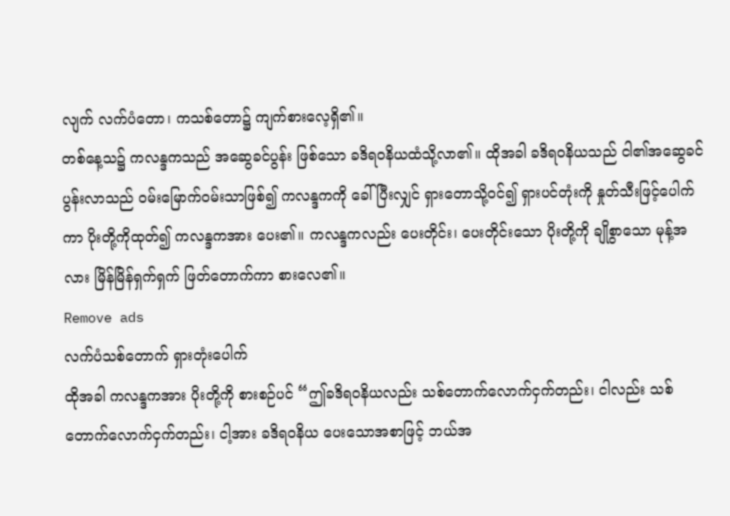လျက် လက်ပံတော၊ ကသစ်တော၌ ကျက်စားလေ့ရှိ၏။
တစ်နေ့သ၌ ကလန္ဒကသည် အဆွေခင်ပွန်း ဖြစ်သော ခဒိရဝနိယထံသို့လာ၏။ ထိုအခါ ခဒိရဝနိယသည် ငါ၏အဆွေခင်ပွန်းလာသည် ဝမ်းမြောက်ဝမ်းသာဖြစ်၍ ကလန္ဒကကို ခေါ်ပြီးလျှင် ရှားတောသို့ဝင်၍ ရှားပင်တုံးကို နှုတ်သီးဖြင့်ပေါက်ကာ ပိုးတို့ကိုထုတ်၍ ကလန္ဒကအား ပေး၏။ ကလန္ဒကလည်း ပေးတိုင်း၊ ပေးတိုင်းသော ပိုးတို့ကို ချိုစွာသော မုန့်အလား မြိန်မြိန်ရှက်ရှက် ဖြတ်တောက်ကာ စားလေ၏။
Remove ads
လက်ပံသစ်တောက် ရှားတုံးပေါက်
ထိုအခါ ကလန္ဒကအား ပိုးတို့ကို စားစဉ်ပင် “ဤခဒိရဝနိယလည်း သစ်တောက်လောက်ငှက်တည်း၊ ငါလည်း သစ်တောက်လောက်ငှက်တည်း၊ ငါ့အား ခဒိရဝနိယ ပေးသောအစာဖြင့် ဘယ်အ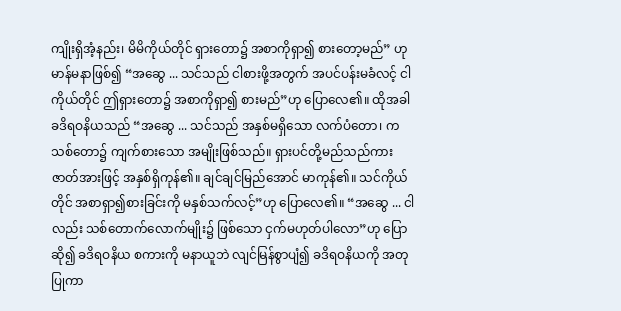ကျိုးရှိအံ့နည်း၊ မိမိကိုယ်တိုင် ရှားတော၌ အစာကိုရှာ၍ စားတော့မည်” ဟု မာန်မနာဖြစ်၍ “အဆွေ ... သင်သည် ငါစားဖို့အတွက် အပင်ပန်းမခံလင့် ငါကိုယ်တိုင် ဤရှားတော၌ အစာကိုရှာ၍ စားမည်”ဟု ပြောလေ၏။ ထိုအခါ ခဒိရဝနိယသည် “အဆွေ ... သင်သည် အနှစ်မရှိသော လက်ပံတော၊ ကသစ်တော၌ ကျက်စားသော အမျိုးဖြစ်သည်။ ရှားပင်တို့မည်သည်ကား ဇာတ်အားဖြင့် အနှစ်ရှိကုန်၏။ ချင်ချင်မြည်အောင် မာကုန်၏။ သင်ကိုယ်တိုင် အစာရှာ၍စားခြင်းကို မနှစ်သက်လင့်”ဟု ပြောလေ၏။ “အဆွေ ... ငါလည်း သစ်တောက်လောက်မျိုး၌ ဖြစ်သော ငှက်မဟုတ်ပါလော”ဟု ပြောဆို၍ ခဒိရဝနိယ စကားကို မနာယူဘဲ လျင်မြန်စွာပျံ၍ ခဒိရဝနိယကို အတုပြုကာ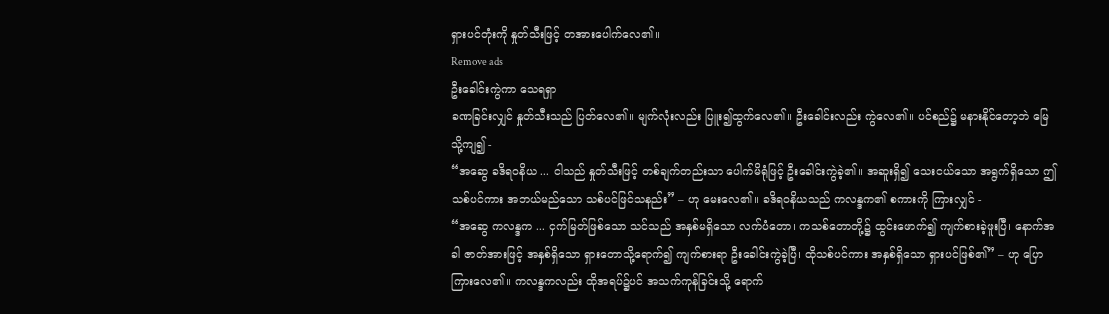ရှားပင်တုံးကို နှုတ်သီးဖြင့် တအားပေါက်လေ၏။
Remove ads
ဦးခေါင်းကွဲကာ သေရရှာ
ခဏခြင်းလျှင် နှုတ်သီးသည် ပြတ်လေ၏။ မျက်လုံးလည်း ပြူး၍ထွက်လေ၏။ ဦးခေါင်းလည်း ကွဲလေ၏။ ပင်စည်၌ မနားနိုင်တော့ဘဲ မြေသို့ကျ၍ -
“အဆွေ ခဒိရဝနိယ ... ငါသည် နှုတ်သီးဖြင့် တစ်ချက်တည်းသာ ပေါက်မိရုံဖြင့် ဦးခေါင်းကွဲခဲ့၏။ အဆူးရှိ၍ သေးငယ်သော အရွက်ရှိသော ဤသစ်ပင်ကား အဘယ်မည်သော သစ်ပင်ဖြင်သနည်း” – ဟု မေးလေ၏။ ခဒိရဝနိယသည် ကလန္ဒက၏ စကားကို ကြားလျှင် -
“အဆွေ ကလန္ဒက ... ငှက်မြတ်ဖြစ်သော သင်သည် အနှစ်မရှိသော လက်ပံတော၊ ကသစ်တောတို့၌ ထွင်းဖောက်၍ ကျက်စားခဲ့ဖူးပြီ၊ နောက်အခါ ဇာတ်အားဖြင့် အနှစ်ရှိသော ရှားတောသို့ရောက်၍ ကျက်စားရာ ဦးခေါင်းကွဲခဲ့ပြီ၊ ထိုသစ်ပင်ကား အနှစ်ရှိသော ရှားပင်ဖြစ်၏” – ဟု ပြောကြားလေ၏။ ကလန္ဒကလည်း ထိုအရပ်၌ပင် အသက်ကုန်ခြင်းသို့ ရောက်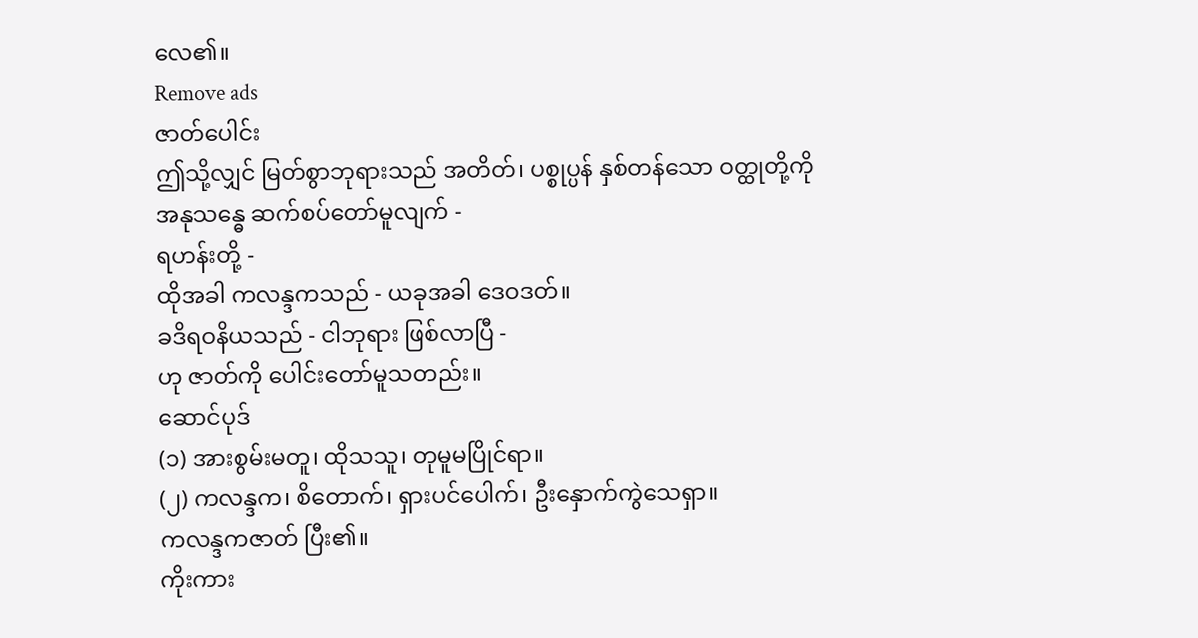လေ၏။
Remove ads
ဇာတ်ပေါင်း
ဤသို့လျှင် မြတ်စွာဘုရားသည် အတိတ်၊ ပစ္စုပ္ပန် နှစ်တန်သော ဝတ္ထုတို့ကို အနုသန္ဓေ ဆက်စပ်တော်မူလျက် -
ရဟန်းတို့ -
ထိုအခါ ကလန္ဒကသည် - ယခုအခါ ဒေဝဒတ်။
ခဒိရဝနိယသည် - ငါဘုရား ဖြစ်လာပြီ -
ဟု ဇာတ်ကို ပေါင်းတော်မူသတည်း။
ဆောင်ပုဒ်
(၁) အားစွမ်းမတူ၊ ထိုသသူ၊ တုမူမပြိုင်ရာ။
(၂) ကလန္ဒက၊ စိတောက်၊ ရှားပင်ပေါက်၊ ဦးနှောက်ကွဲသေရှာ။
ကလန္ဒကဇာတ် ပြီး၏။
ကိုးကား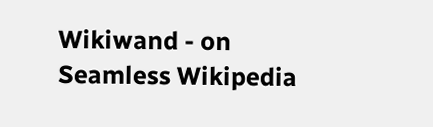Wikiwand - on
Seamless Wikipedia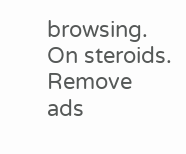browsing. On steroids.
Remove ads